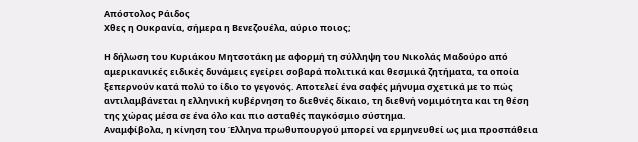Απόστολος Ράιδος
Χθες η Ουκρανία, σήμερα η Βενεζουέλα, αύριο ποιος;

Η δήλωση του Κυριάκου Μητσοτάκη με αφορμή τη σύλληψη του Νικολάς Μαδούρο από αμερικανικές ειδικές δυνάμεις εγείρει σοβαρά πολιτικά και θεσμικά ζητήματα, τα οποία ξεπερνούν κατά πολύ το ίδιο το γεγονός. Αποτελεί ένα σαφές μήνυμα σχετικά με το πώς αντιλαμβάνεται η ελληνική κυβέρνηση το διεθνές δίκαιο, τη διεθνή νομιμότητα και τη θέση της χώρας μέσα σε ένα όλο και πιο ασταθές παγκόσμιο σύστημα.
Αναμφίβολα, η κίνηση του Έλληνα πρωθυπουργού μπορεί να ερμηνευθεί ως μια προσπάθεια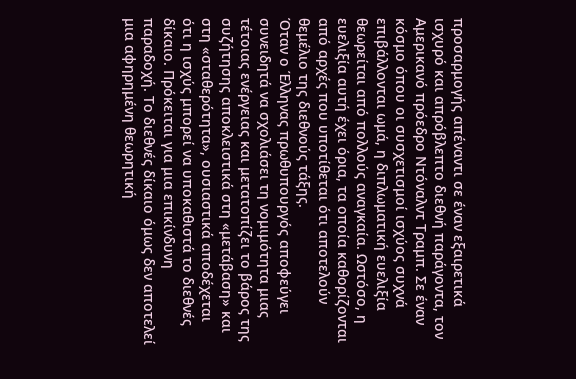προσαρμογής απέναντι σε έναν εξαιρετικά ισχυρό και απρόβλεπτο διεθνή παράγοντα, τον Αμερικανό πρόεδρο Ντόναλντ Τραμπ. Σε έναν κόσμο όπου οι συσχετισμοί ισχύος συχνά επιβάλλονται ωμά, η διπλωματική ευελιξία θεωρείται από πολλούς αναγκαία. Ωστόσο, η ευελιξία αυτή έχει όρια, τα οποία καθορίζονται από αρχές που υποτίθεται ότι αποτελούν θεμέλιο της διεθνούς τάξης.
Όταν ο Έλληνας πρωθυπουργός αποφεύγει συνειδητά να σχολιάσει τη νομιμότητα μιας τέτοιας ενέργειας και μετατοπίζει το βάρος της συζήτησης αποκλειστικά στη «μετάβαση» και στη «σταθερότητα», ουσιαστικά αποδέχεται ότι η ισχύς μπορεί να υποκαθιστά το διεθνές δίκαιο. Πρόκειται για μια επικίνδυνη παραδοχή. Το διεθνές δίκαιο όμως δεν αποτελεί μια αφηρημένη θεωρητική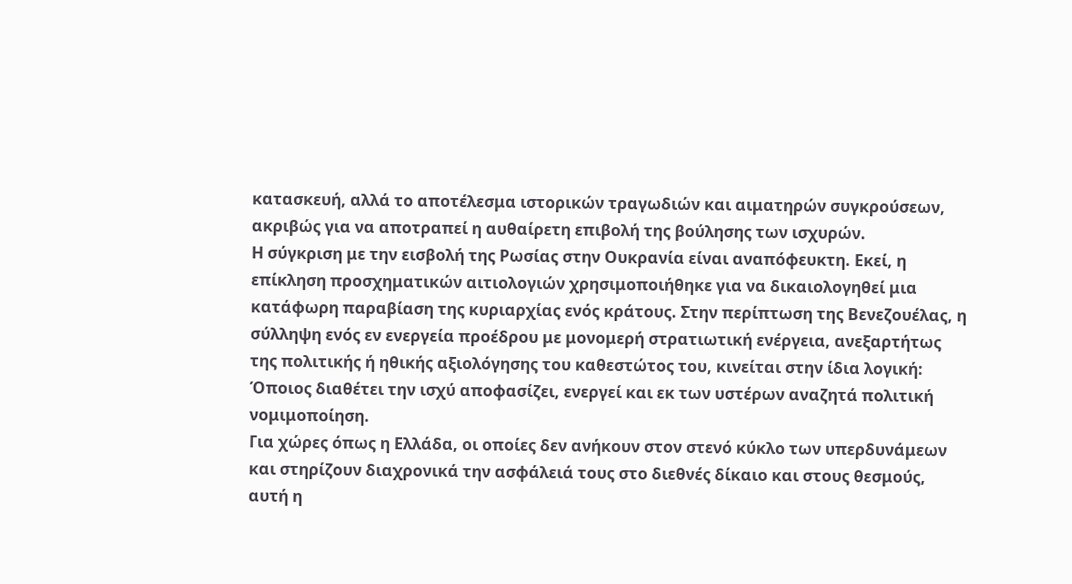κατασκευή, αλλά το αποτέλεσμα ιστορικών τραγωδιών και αιματηρών συγκρούσεων, ακριβώς για να αποτραπεί η αυθαίρετη επιβολή της βούλησης των ισχυρών.
Η σύγκριση με την εισβολή της Ρωσίας στην Ουκρανία είναι αναπόφευκτη. Εκεί, η επίκληση προσχηματικών αιτιολογιών χρησιμοποιήθηκε για να δικαιολογηθεί μια κατάφωρη παραβίαση της κυριαρχίας ενός κράτους. Στην περίπτωση της Βενεζουέλας, η σύλληψη ενός εν ενεργεία προέδρου με μονομερή στρατιωτική ενέργεια, ανεξαρτήτως της πολιτικής ή ηθικής αξιολόγησης του καθεστώτος του, κινείται στην ίδια λογική: Όποιος διαθέτει την ισχύ αποφασίζει, ενεργεί και εκ των υστέρων αναζητά πολιτική νομιμοποίηση.
Για χώρες όπως η Ελλάδα, οι οποίες δεν ανήκουν στον στενό κύκλο των υπερδυνάμεων και στηρίζουν διαχρονικά την ασφάλειά τους στο διεθνές δίκαιο και στους θεσμούς, αυτή η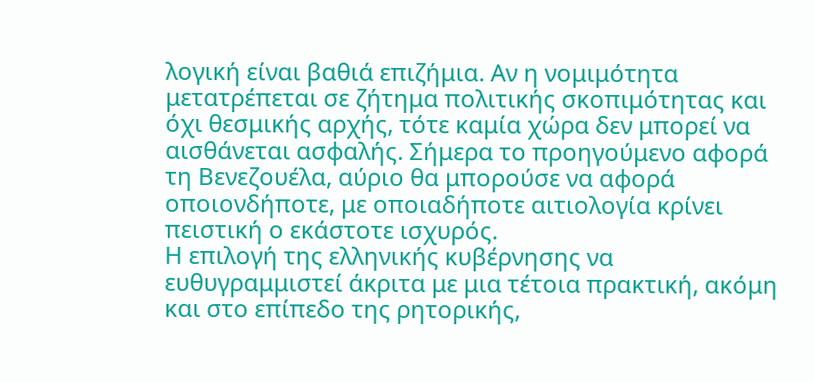λογική είναι βαθιά επιζήμια. Αν η νομιμότητα μετατρέπεται σε ζήτημα πολιτικής σκοπιμότητας και όχι θεσμικής αρχής, τότε καμία χώρα δεν μπορεί να αισθάνεται ασφαλής. Σήμερα το προηγούμενο αφορά τη Βενεζουέλα, αύριο θα μπορούσε να αφορά οποιονδήποτε, με οποιαδήποτε αιτιολογία κρίνει πειστική ο εκάστοτε ισχυρός.
Η επιλογή της ελληνικής κυβέρνησης να ευθυγραμμιστεί άκριτα με μια τέτοια πρακτική, ακόμη και στο επίπεδο της ρητορικής,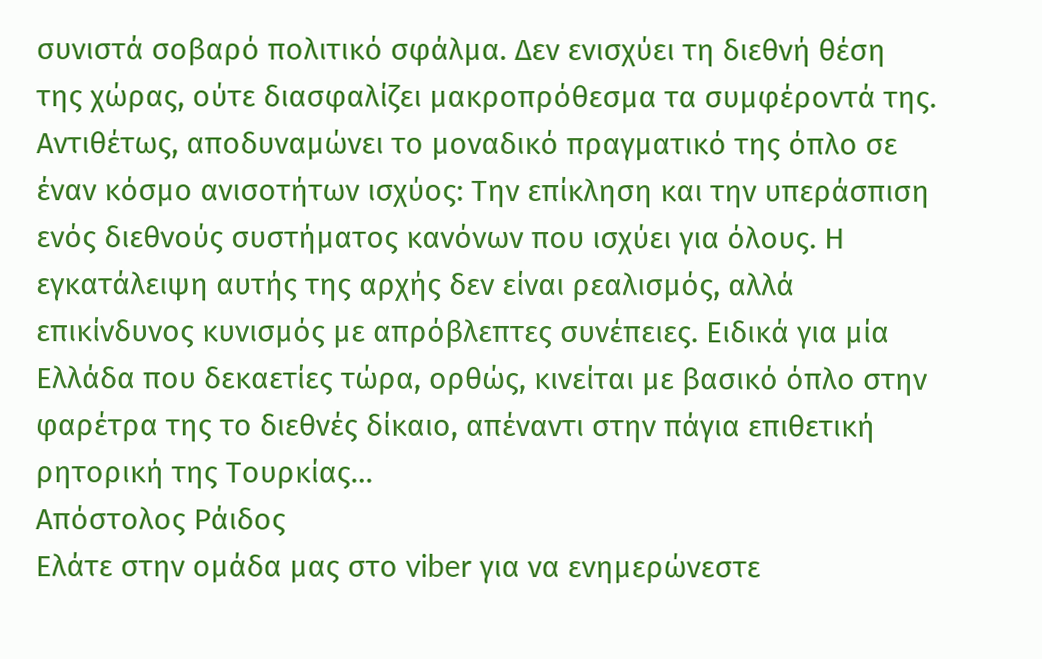συνιστά σοβαρό πολιτικό σφάλμα. Δεν ενισχύει τη διεθνή θέση της χώρας, ούτε διασφαλίζει μακροπρόθεσμα τα συμφέροντά της. Αντιθέτως, αποδυναμώνει το μοναδικό πραγματικό της όπλο σε έναν κόσμο ανισοτήτων ισχύος: Την επίκληση και την υπεράσπιση ενός διεθνούς συστήματος κανόνων που ισχύει για όλους. Η εγκατάλειψη αυτής της αρχής δεν είναι ρεαλισμός, αλλά επικίνδυνος κυνισμός με απρόβλεπτες συνέπειες. Ειδικά για μία Ελλάδα που δεκαετίες τώρα, ορθώς, κινείται με βασικό όπλο στην φαρέτρα της το διεθνές δίκαιο, απέναντι στην πάγια επιθετική ρητορική της Τουρκίας…
Απόστολος Ράιδος
Ελάτε στην ομάδα μας στο viber για να ενημερώνεστε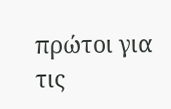πρώτοι για τις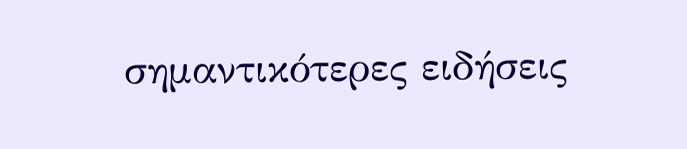σημαντικότερες ειδήσεις